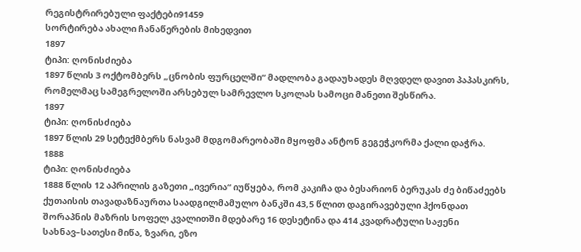რეგისტრირებული ფაქტები91459
სორტირება ახალი ჩანაწერების მიხედვით
1897
ტიპი: ღონისძიება
1897 წლის 3 ოქტომბერს „ცნობის ფურცელში“ მადლობა გადაუხადეს მღვდელ დავით პაპასკირს, რომელმაც სამეგრელოში არსებულ სამრევლო სკოლას სამოცი მანეთი შესწირა.
1897
ტიპი: ღონისძიება
1897 წლის 29 სეტექმბერს ნასვამ მდგომარეობაში მყოფმა ანტონ გეგეჭკორმა ქალი დაჭრა.
1888
ტიპი: ღონისძიება
1888 წლის 12 აპრილის გაზეთი „ივერია“ იუწყება, რომ კაკიჩა და ბესარიონ ბერუკას ძე ბიწაძეებს ქუთაისის თავადაზნაურთა საადგილმამულო ბანკში 43,5 წლით დაგირავებული ჰქონდათ შორაპნის მაზრის სოფელ კვალითში მდებარე 16 დესეტინა და 414 კვადრატული საჟენი სახნავ–სათესი მიწა, ზვარი, ეზო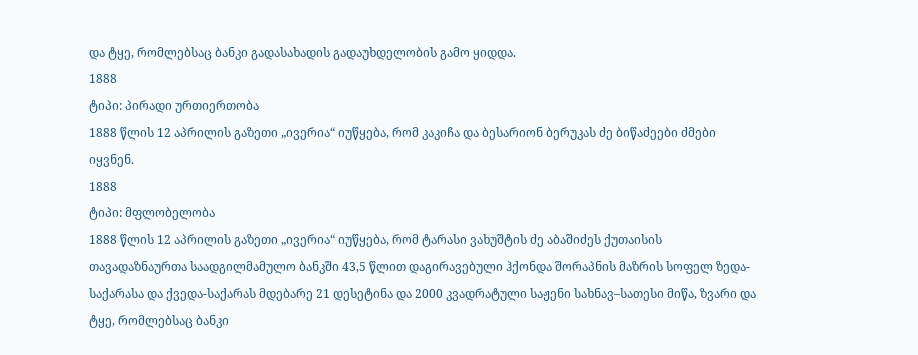და ტყე, რომლებსაც ბანკი გადასახადის გადაუხდელობის გამო ყიდდა.
1888
ტიპი: პირადი ურთიერთობა
1888 წლის 12 აპრილის გაზეთი „ივერია“ იუწყება, რომ კაკიჩა და ბესარიონ ბერუკას ძე ბიწაძეები ძმები იყვნენ.
1888
ტიპი: მფლობელობა
1888 წლის 12 აპრილის გაზეთი „ივერია“ იუწყება, რომ ტარასი ვახუშტის ძე აბაშიძეს ქუთაისის თავადაზნაურთა საადგილმამულო ბანკში 43,5 წლით დაგირავებული ჰქონდა შორაპნის მაზრის სოფელ ზედა-საქარასა და ქვედა-საქარას მდებარე 21 დესეტინა და 2000 კვადრატული საჟენი სახნავ–სათესი მიწა, ზვარი და ტყე, რომლებსაც ბანკი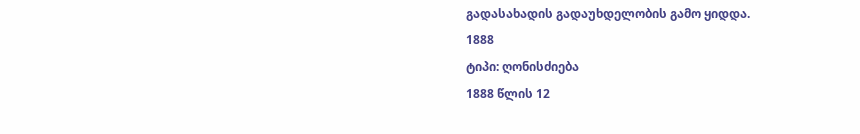გადასახადის გადაუხდელობის გამო ყიდდა.
1888
ტიპი: ღონისძიება
1888 წლის 12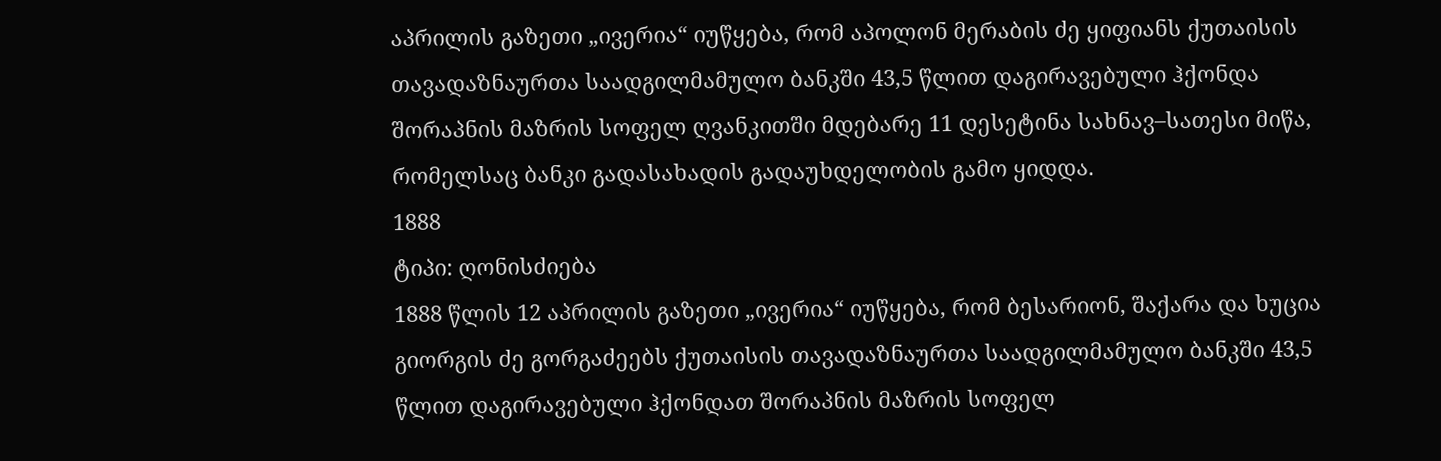აპრილის გაზეთი „ივერია“ იუწყება, რომ აპოლონ მერაბის ძე ყიფიანს ქუთაისის თავადაზნაურთა საადგილმამულო ბანკში 43,5 წლით დაგირავებული ჰქონდა შორაპნის მაზრის სოფელ ღვანკითში მდებარე 11 დესეტინა სახნავ–სათესი მიწა, რომელსაც ბანკი გადასახადის გადაუხდელობის გამო ყიდდა.
1888
ტიპი: ღონისძიება
1888 წლის 12 აპრილის გაზეთი „ივერია“ იუწყება, რომ ბესარიონ, შაქარა და ხუცია გიორგის ძე გორგაძეებს ქუთაისის თავადაზნაურთა საადგილმამულო ბანკში 43,5 წლით დაგირავებული ჰქონდათ შორაპნის მაზრის სოფელ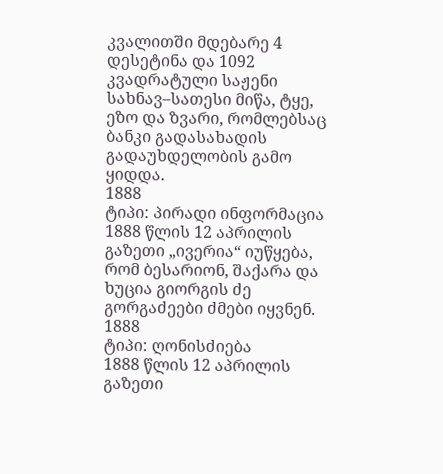კვალითში მდებარე 4 დესეტინა და 1092 კვადრატული საჟენი სახნავ–სათესი მიწა, ტყე, ეზო და ზვარი, რომლებსაც ბანკი გადასახადის გადაუხდელობის გამო ყიდდა.
1888
ტიპი: პირადი ინფორმაცია
1888 წლის 12 აპრილის გაზეთი „ივერია“ იუწყება, რომ ბესარიონ, შაქარა და ხუცია გიორგის ძე გორგაძეები ძმები იყვნენ.
1888
ტიპი: ღონისძიება
1888 წლის 12 აპრილის გაზეთი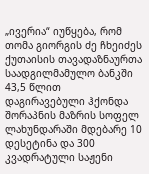„ივერია“ იუწყება, რომ თომა გიორგის ძე ჩხეიძეს ქუთაისის თავადაზნაურთა საადგილმამულო ბანკში 43,5 წლით დაგირავებული ჰქონდა შორაპნის მაზრის სოფელ ლახუნდარაში მდებარე 10 დესეტინა და 300 კვადრატული საჟენი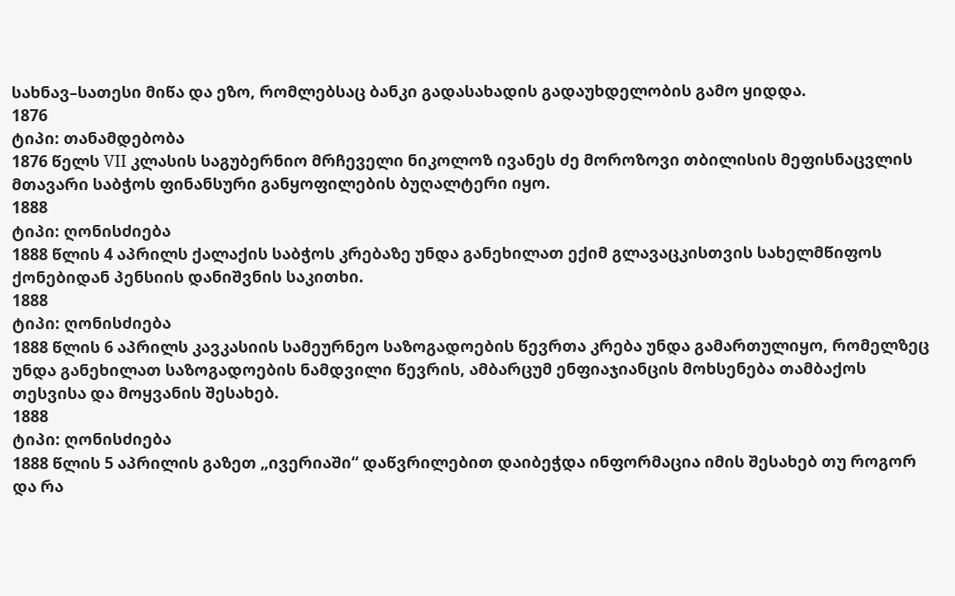სახნავ–სათესი მიწა და ეზო, რომლებსაც ბანკი გადასახადის გადაუხდელობის გამო ყიდდა.
1876
ტიპი: თანამდებობა
1876 წელს VII კლასის საგუბერნიო მრჩეველი ნიკოლოზ ივანეს ძე მოროზოვი თბილისის მეფისნაცვლის მთავარი საბჭოს ფინანსური განყოფილების ბუღალტერი იყო.
1888
ტიპი: ღონისძიება
1888 წლის 4 აპრილს ქალაქის საბჭოს კრებაზე უნდა განეხილათ ექიმ გლავაცკისთვის სახელმწიფოს ქონებიდან პენსიის დანიშვნის საკითხი.
1888
ტიპი: ღონისძიება
1888 წლის 6 აპრილს კავკასიის სამეურნეო საზოგადოების წევრთა კრება უნდა გამართულიყო, რომელზეც უნდა განეხილათ საზოგადოების ნამდვილი წევრის, ამბარცუმ ენფიაჯიანცის მოხსენება თამბაქოს თესვისა და მოყვანის შესახებ.
1888
ტიპი: ღონისძიება
1888 წლის 5 აპრილის გაზეთ „ივერიაში“ დაწვრილებით დაიბეჭდა ინფორმაცია იმის შესახებ თუ როგორ და რა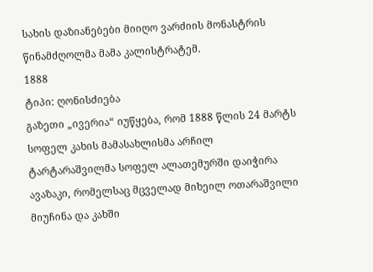სახის დაზიანებები მიიღო ვარძიის მონასტრის წინამძღოლმა მამა კალისტრატემ.
1888
ტიპი: ღონისძიება
გაზეთი „ივერია“ იუწყება, რომ 1888 წლის 24 მარტს სოფელ კახის მამასახლისმა არჩილ ტარტარაშვილმა სოფელ ალათემურში დაიჭირა ავაზაკი, რომელსაც მცველად მიხეილ ოთარაშვილი მიუჩინა და კახში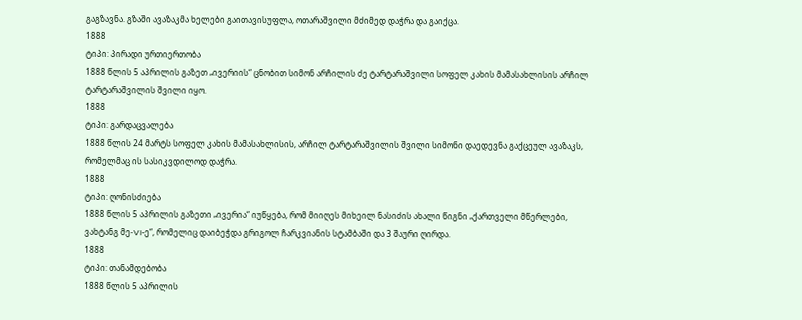გაგზავნა. გზაში ავაზაკმა ხელები გაითავისუფლა, ოთარაშვილი მძიმედ დაჭრა და გაიქცა.
1888
ტიპი: პირადი ურთიერთობა
1888 წლის 5 აპრილის გაზეთ „ივერიის“ ცნობით სიმონ არჩილის ძე ტარტარაშვილი სოფელ კახის მამასახლისის არჩილ ტარტარაშვილის შვილი იყო.
1888
ტიპი: გარდაცვალება
1888 წლის 24 მარტს სოფელ კახის მამასახლისის, არჩილ ტარტარაშვილის შვილი სიმონი დაედევნა გაქცეულ ავაზაკს, რომელმაც ის სასიკვდილოდ დაჭრა.
1888
ტიპი: ღონისძიება
1888 წლის 5 აპრილის გაზეთი „ივერია“ იუწყება, რომ მიიღეს მიხეილ ნასიძის ახალი წიგნი „ქართველი მწერლები, ვახტანგ მე-VI-ე“, რომელიც დაიბეჭდა გრიგოლ ჩარკვიანის სტამბაში და 3 შაური ღირდა.
1888
ტიპი: თანამდებობა
1888 წლის 5 აპრილის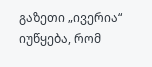გაზეთი „ივერია“ იუწყება, რომ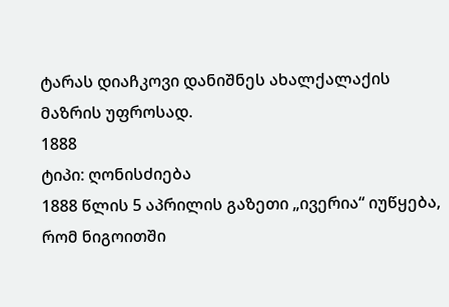ტარას დიაჩკოვი დანიშნეს ახალქალაქის მაზრის უფროსად.
1888
ტიპი: ღონისძიება
1888 წლის 5 აპრილის გაზეთი „ივერია“ იუწყება, რომ ნიგოითში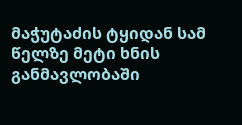მაჭუტაძის ტყიდან სამ წელზე მეტი ხნის განმავლობაში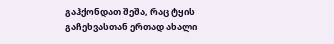გაჰქონდათ შეშა, რაც ტყის გაჩეხვასთან ერთად ახალი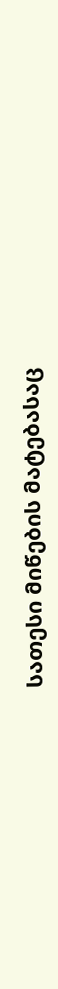სათესი მიწების მატებასაც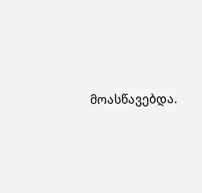მოასწავებდა.